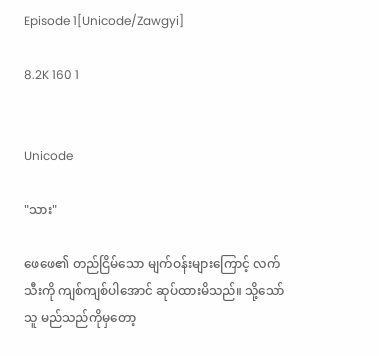Episode 1[Unicode/Zawgyi]

8.2K 160 1


Unicode

"သား"

ဖေဖေ၏ တည်ငြိမ်သော မျက်ဝန်းများကြောင့် လက်သီးကို ကျစ်ကျစ်ပါအောင် ဆုပ်ထားမိသည်။ သို့သော် သူ မည်သည်ကိုမှတော့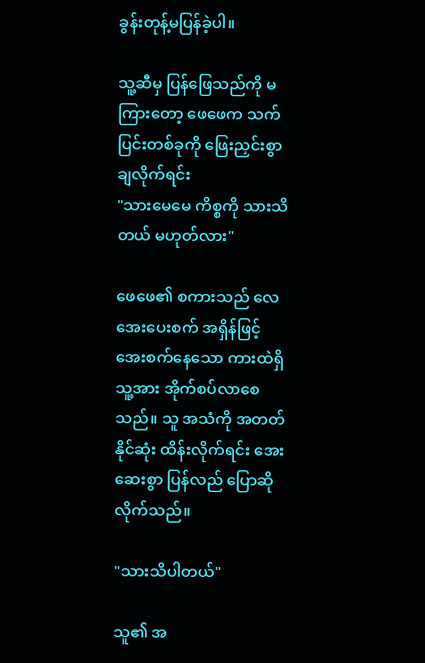ခွန်းတုန့်မပြန်ခဲ့ပါ။

သူ့ဆီမှ ပြန်ဖြေသည်ကို မကြားတော့ ဖေဖေက သက်ပြင်းတစ်ခုကို ဖြေးညှင်းစွာ ချလိုက်ရင်း
"သားမေမေ ကိစ္စကို သားသိတယ် မဟုတ်လား"

ဖေဖေ၏ စကားသည် လေအေးပေးစက် အရှိန်ဖြင့် အေးစက်နေသော ကားထဲရှိ သူ့အား အိုက်စပ်‌လာစေသည်။ သူ အသံကို အတတ်နိုင်ဆုံး ထိန်းလိုက်ရင်း အေးဆေးစွာ ပြန်လည် ပြောဆိုလိုက်သည်။

"သားသိပါတယ်"

သူ၏ အ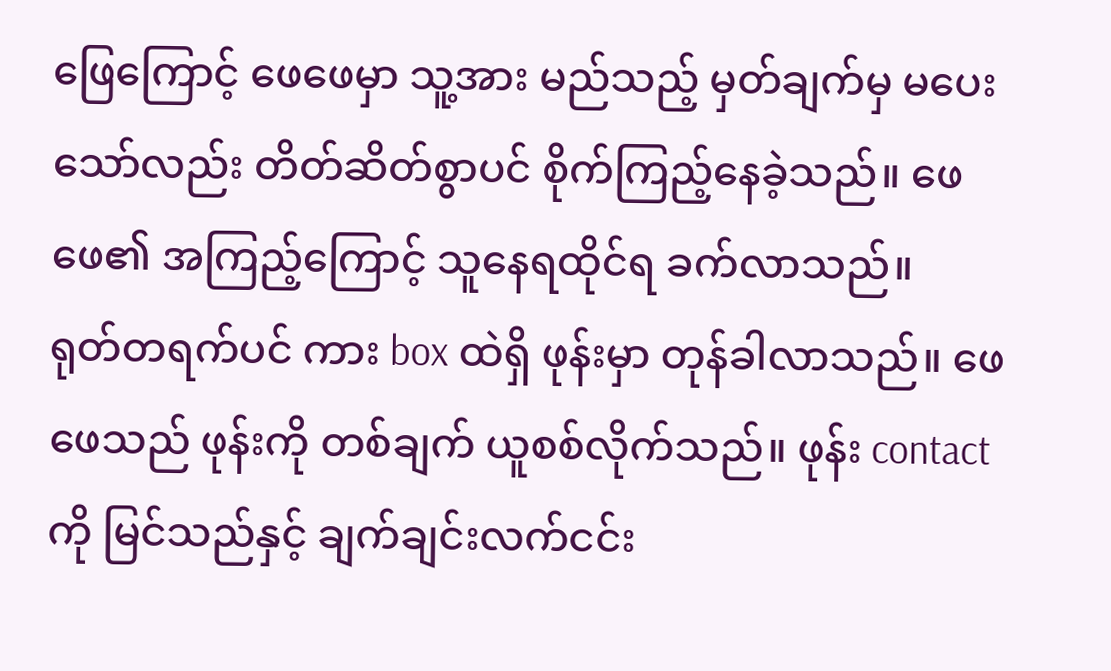ဖြေကြောင့် ဖေဖေမှာ သူ့အား မည်သည့် မှတ်ချက်မှ‌ မပေးသော်လည်း တိတ်ဆိတ်စွာပင် စိုက်ကြည့်နေခဲ့သည်။ ဖေဖေ၏ အကြည့်ကြောင့် သူနေရထိုင်ရ ခက်လာသည်။
ရုတ်တရက်ပင် ကား box ထဲရှိ ဖုန်းမှာ တုန်ခါလာသည်။ ဖေဖေသည် ဖုန်းကို တစ်ချက် ယူစစ်လိုက်သည်။ ဖုန်း contact ကို မြင်သည်နှင့် ချက်ချင်းလက်ငင်း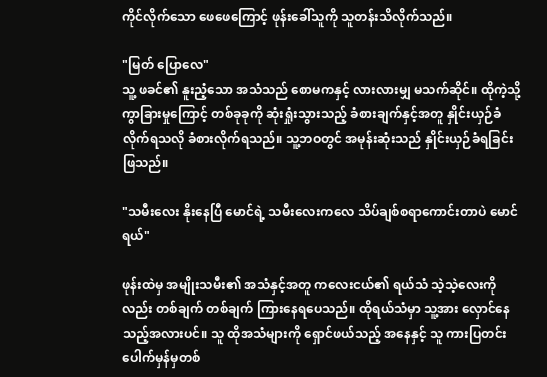ကိုင်လိုက်သော ဖေဖေကြောင့် ဖုန်းခေါ်သူကို သူတန်းသိလိုက်သည်။

"မြတ် ပြောလေ"
သူ့ ဖခင်၏ နူးညံ့သော အသံသည် စောမကနှင့် လားလားမျှ မသက်ဆိုင်။ ထိုကဲ့သို့ ကွာခြားမှုကြောင့် တစ်ခုခုကို ဆုံးရှုံးသွားသည့် ခံစားချက်နှင့်အတူ နှိုင်းယှဉ်ခံလိုက်ရသလို ခံစားလိုက်ရသည်။ သူ့ဘဝတွင် အမုန်းဆုံးသည် နှိုင်းယှဉ်ခံရခြင်းဖြသည်။

"သမီးလေး နိုးနေပြီ မောင်ရဲ့ သမီးလေးကလေ သိပ်ချစ်စရာကောင်းတာပဲ မောင်ရယ်"

ဖုန်းထဲမှ အမျိုးသမီး၏ အသံနှင့်အတူ ကလေးငယ်၏ ရယ်သံ သဲ့သဲ့လေးကိုလည်း တစ်ချက် တစ်ချက် ကြားနေရပေသည်။ ထိုရယ်သံမှာ သူ့အား လှောင်နေသည့်အလားပင်။ သူ ထိုအသံများကို ရှောင်ဖယ်သည့် အနေနှင့် သူ ကားပြတင်း‌ ပေါက်မှန်မှတစ်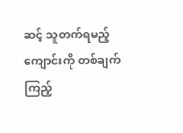ဆင့် သူတက်ရမည့် ကျောင်းကို တစ်ချက် ကြည့်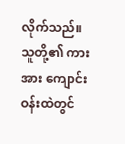လိုက်သည်။
သူတို့၏ ကားအား ကျောင်းဝန်းထဲတွင်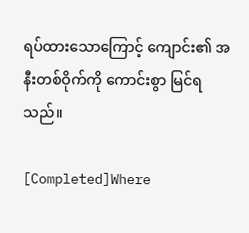ရပ်ထားသောကြောင့် ကျောင်း၏ အနီးတစ်ဝိုက်ကို ကောင်းစွာ မြင်ရသည်။

[Completed]Where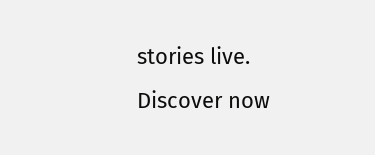stories live. Discover now